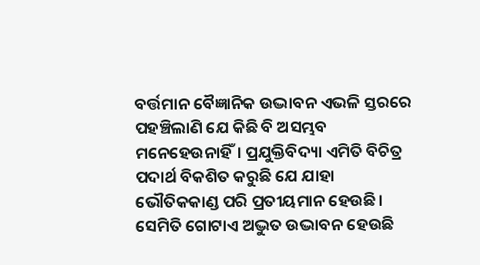ବର୍ତ୍ତମାନ ବୈଜ୍ଞାନିକ ଉଦ୍ଭାବନ ଏଭଳି ସ୍ତରରେ ପହଞ୍ଚିଲାଣି ଯେ କିଛି ବି ଅସମ୍ଭବ ମନେହେଉନାହିଁ। ପ୍ରଯୁକ୍ତିବିଦ୍ୟା ଏମିତି ବିଚିତ୍ର ପଦାର୍ଥ ବିକଶିତ କରୁଛି ଯେ ଯାହା ଭୌତିକକାଣ୍ଡ ପରି ପ୍ରତୀୟମାନ ହେଉଛି। ସେମିତି ଗୋଟାଏ ଅଦ୍ଭୁତ ଉଦ୍ଭାବନ ହେଉଛି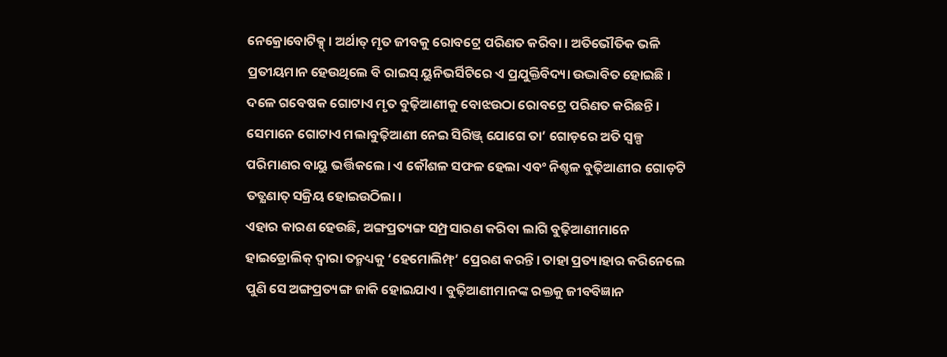ନେକ୍ରୋବୋଟିକ୍ସ୍। ଅର୍ଥାତ୍ ମୃତ ଜୀବକୁ ରୋବଟ୍ରେ ପରିଣତ କରିବା। ଅତିଭୌତିକ ଭଳି ପ୍ରତୀୟମାନ ହେଉଥିଲେ ବି ରାଇସ୍ ୟୁନିଭର୍ସିଟିରେ ଏ ପ୍ରଯୁକ୍ତିବିଦ୍ୟା ଉଦ୍ଭାବିତ ହୋଇଛି। ଦଳେ ଗବେଷକ ଗୋଟାଏ ମୃତ ବୁଢ଼ିଆଣୀକୁ ବୋଝଉଠା ରୋବଟ୍ରେ ପରିଣତ କରିଛନ୍ତି। ସେମାନେ ଗୋଟାଏ ମଲାବୁଢ଼ିଆଣୀ ନେଇ ସିରିଞ୍ଜ୍ ଯୋଗେ ତା’ ଗୋଡ଼ରେ ଅତି ସ୍ବଳ୍ପ ପରିମାଣର ବାୟୁ ଭର୍ତ୍ତିକଲେ। ଏ କୌଶଳ ସଫଳ ହେଲା ଏବଂ ନିଶ୍ଚଳ ବୁଢ଼ିଆଣୀର ଗୋଡ଼ଟି ତତ୍କ୍ଷଣାତ୍ ସକ୍ରିୟ ହୋଇଉଠିଲା।
ଏହାର କାରଣ ହେଉଛି, ଅଙ୍ଗପ୍ରତ୍ୟଙ୍ଗ ସମ୍ପ୍ରସାରଣ କରିବା ଲାଗି ବୁଢ଼ିଆଣୀମାନେ ହାଇଡ୍ରୋଲିକ୍ ଦ୍ବାରା ତନ୍ମଧ୍ୟକୁ ‘ହେମୋଲିମ୍ଫ୍’ ପ୍ରେରଣ କରନ୍ତି। ତାହା ପ୍ରତ୍ୟାହାର କରିନେଲେ ପୁଣି ସେ ଅଙ୍ଗପ୍ରତ୍ୟଙ୍ଗ ଜାକି ହୋଇଯାଏ। ବୁଢ଼ିଆଣୀମାନଙ୍କ ରକ୍ତକୁ ଜୀବବିଜ୍ଞାନ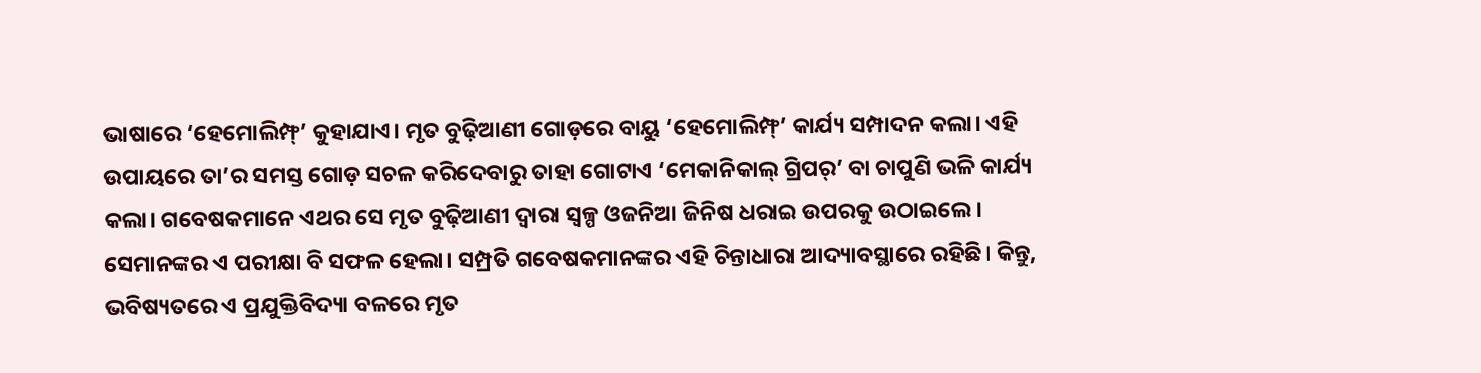ଭାଷାରେ ‘ହେମୋଲିମ୍ଫ୍’ କୁହାଯାଏ। ମୃତ ବୁଢ଼ିଆଣୀ ଗୋଡ଼ରେ ବାୟୁ ‘ହେମୋଲିମ୍ଫ୍’ କାର୍ଯ୍ୟ ସମ୍ପାଦନ କଲା। ଏହି ଉପାୟରେ ତା’ର ସମସ୍ତ ଗୋଡ଼ ସଚଳ କରିଦେବାରୁ ତାହା ଗୋଟାଏ ‘ମେକାନିକାଲ୍ ଗ୍ରିପର୍’ ବା ଚାପୁଣି ଭଳି କାର୍ଯ୍ୟ କଲା। ଗବେଷକମାନେ ଏଥର ସେ ମୃତ ବୁଢ଼ିଆଣୀ ଦ୍ବାରା ସ୍ବଳ୍ପ ଓଜନିଆ ଜିନିଷ ଧରାଇ ଉପରକୁ ଉଠାଇଲେ। ସେମାନଙ୍କର ଏ ପରୀକ୍ଷା ବି ସଫଳ ହେଲା। ସମ୍ପ୍ରତି ଗବେଷକମାନଙ୍କର ଏହି ଚିନ୍ତାଧାରା ଆଦ୍ୟାବସ୍ଥାରେ ରହିଛି। କିନ୍ତୁ, ଭବିଷ୍ୟତରେ ଏ ପ୍ରଯୁକ୍ତିବିଦ୍ୟା ବଳରେ ମୃତ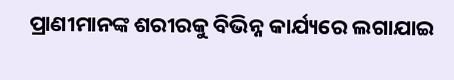ପ୍ରାଣୀମାନଙ୍କ ଶରୀରକୁ ବିଭିନ୍ନ କାର୍ଯ୍ୟରେ ଲଗାଯାଇ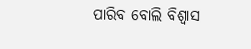ପାରିବ ବୋଲି ବିଶ୍ବାସ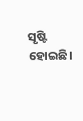ସୃଷ୍ଟି ହୋଇଛି।